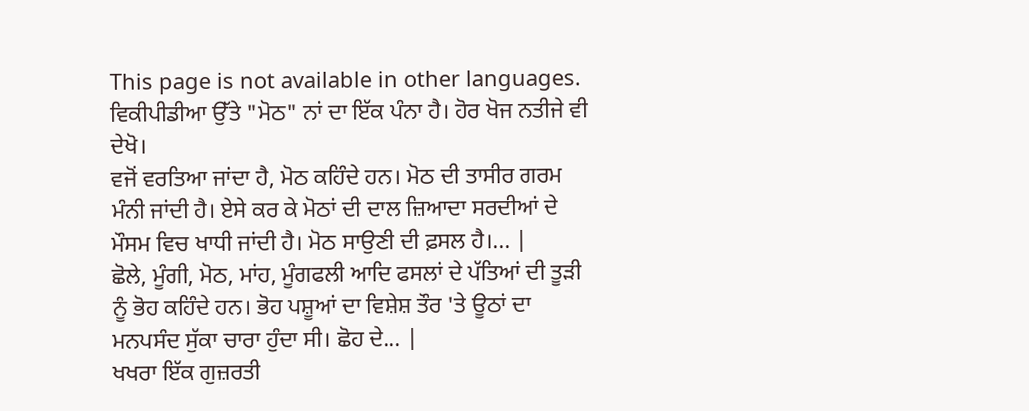This page is not available in other languages.
ਵਿਕੀਪੀਡੀਆ ਉੱਤੇ "ਮੋਠ" ਨਾਂ ਦਾ ਇੱਕ ਪੰਨਾ ਹੈ। ਹੋਰ ਖੋਜ ਨਤੀਜੇ ਵੀ ਦੇਖੋ।
ਵਜੋਂ ਵਰਤਿਆ ਜਾਂਦਾ ਹੈ, ਮੋਠ ਕਹਿੰਦੇ ਹਨ। ਮੋਠ ਦੀ ਤਾਸੀਰ ਗਰਮ ਮੰਨੀ ਜਾਂਦੀ ਹੈ। ਏਸੇ ਕਰ ਕੇ ਮੋਠਾਂ ਦੀ ਦਾਲ ਜ਼ਿਆਦਾ ਸਰਦੀਆਂ ਦੇ ਮੌਸਮ ਵਿਚ ਖਾਧੀ ਜਾਂਦੀ ਹੈ। ਮੋਠ ਸਾਉਣੀ ਦੀ ਫ਼ਸਲ ਹੈ।... |
ਛੋਲੇ, ਮੂੰਗੀ, ਮੋਠ, ਮਾਂਹ, ਮੂੰਗਫਲੀ ਆਦਿ ਫਸਲਾਂ ਦੇ ਪੱਤਿਆਂ ਦੀ ਤੂੜੀ ਨੂੰ ਭੋਹ ਕਹਿੰਦੇ ਹਨ। ਭੋਹ ਪਸ਼ੂਆਂ ਦਾ ਵਿਸ਼ੇਸ਼ ਤੌਰ 'ਤੇ ਊਠਾਂ ਦਾ ਮਨਪਸੰਦ ਸੁੱਕਾ ਚਾਰਾ ਹੁੰਦਾ ਸੀ। ਛੋਹ ਦੇ... |
ਖਖਰਾ ਇੱਕ ਗੁਜ਼ਰਤੀ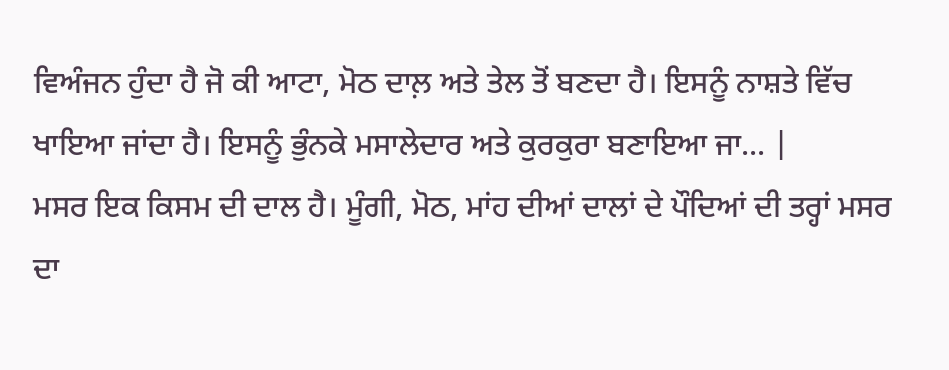ਵਿਅੰਜਨ ਹੁੰਦਾ ਹੈ ਜੋ ਕੀ ਆਟਾ, ਮੋਠ ਦਾਲ਼ ਅਤੇ ਤੇਲ ਤੋਂ ਬਣਦਾ ਹੈ। ਇਸਨੂੰ ਨਾਸ਼ਤੇ ਵਿੱਚ ਖਾਇਆ ਜਾਂਦਾ ਹੈ। ਇਸਨੂੰ ਭੁੰਨਕੇ ਮਸਾਲੇਦਾਰ ਅਤੇ ਕੁਰਕੁਰਾ ਬਣਾਇਆ ਜਾ... |
ਮਸਰ ਇਕ ਕਿਸਮ ਦੀ ਦਾਲ ਹੈ। ਮੂੰਗੀ, ਮੋਠ, ਮਾਂਹ ਦੀਆਂ ਦਾਲਾਂ ਦੇ ਪੌਦਿਆਂ ਦੀ ਤਰ੍ਹਾਂ ਮਸਰ ਦਾ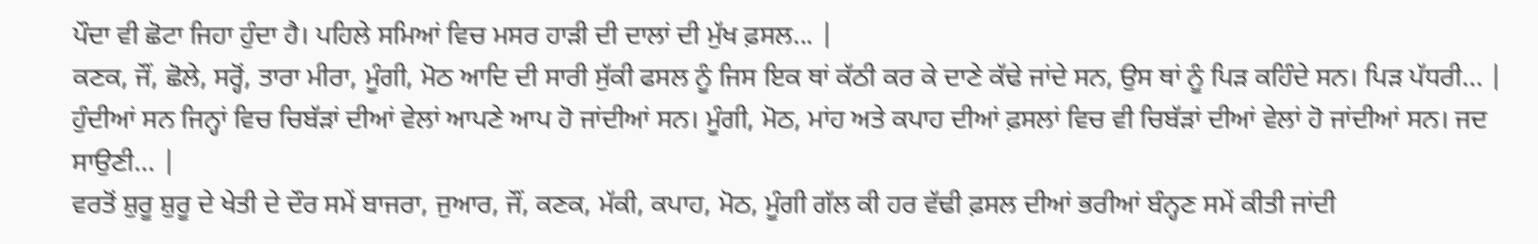ਪੌਦਾ ਵੀ ਛੋਟਾ ਜਿਹਾ ਹੁੰਦਾ ਹੈ। ਪਹਿਲੇ ਸਮਿਆਂ ਵਿਚ ਮਸਰ ਹਾੜੀ ਦੀ ਦਾਲਾਂ ਦੀ ਮੁੱਖ ਫ਼ਸਲ... |
ਕਣਕ, ਜੌਂ, ਛੋਲੇ, ਸਰ੍ਹੋਂ, ਤਾਰਾ ਮੀਰਾ, ਮੂੰਗੀ, ਮੋਠ ਆਦਿ ਦੀ ਸਾਰੀ ਸੁੱਕੀ ਫਸਲ ਨੂੰ ਜਿਸ ਇਕ ਥਾਂ ਕੱਠੀ ਕਰ ਕੇ ਦਾਣੇ ਕੱਢੇ ਜਾਂਦੇ ਸਨ, ਉਸ ਥਾਂ ਨੂੰ ਪਿੜ ਕਹਿੰਦੇ ਸਨ। ਪਿੜ ਪੱਧਰੀ... |
ਹੁੰਦੀਆਂ ਸਨ ਜਿਨ੍ਹਾਂ ਵਿਚ ਚਿਬੱੜਾਂ ਦੀਆਂ ਵੇਲਾਂ ਆਪਣੇ ਆਪ ਹੋ ਜਾਂਦੀਆਂ ਸਨ। ਮੂੰਗੀ, ਮੋਠ, ਮਾਂਹ ਅਤੇ ਕਪਾਹ ਦੀਆਂ ਫ਼ਸਲਾਂ ਵਿਚ ਵੀ ਚਿਬੱੜਾਂ ਦੀਆਂ ਵੇਲਾਂ ਹੋ ਜਾਂਦੀਆਂ ਸਨ। ਜਦ ਸਾਉਣੀ... |
ਵਰਤੋਂ ਸ਼ੁਰੂ ਸ਼ੁਰੂ ਦੇ ਖੇਤੀ ਦੇ ਦੌਰ ਸਮੇਂ ਬਾਜਰਾ, ਜੁਆਰ, ਜੌਂ, ਕਣਕ, ਮੱਕੀ, ਕਪਾਹ, ਮੋਠ, ਮੂੰਗੀ ਗੱਲ ਕੀ ਹਰ ਵੱਢੀ ਫ਼ਸਲ ਦੀਆਂ ਭਰੀਆਂ ਬੰਨ੍ਹਣ ਸਮੇਂ ਕੀਤੀ ਜਾਂਦੀ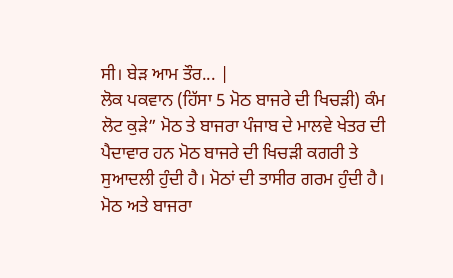ਸੀ। ਬੇੜ ਆਮ ਤੌਰ... |
ਲੋਕ ਪਕਵਾਨ (ਹਿੱਸਾ 5 ਮੋਠ ਬਾਜਰੇ ਦੀ ਖਿਚੜੀ) ਕੰਮ ਲੋਟ ਕੁੜੇ” ਮੋਠ ਤੇ ਬਾਜਰਾ ਪੰਜਾਬ ਦੇ ਮਾਲਵੇ ਖੇਤਰ ਦੀ ਪੈਦਾਵਾਰ ਹਨ ਮੋਠ ਬਾਜਰੇ ਦੀ ਖਿਚੜੀ ਕਗਰੀ ਤੇ ਸੁਆਦਲੀ ਹੁੰਦੀ ਹੈ। ਮੋਠਾਂ ਦੀ ਤਾਸੀਰ ਗਰਮ ਹੁੰਦੀ ਹੈ। ਮੋਠ ਅਤੇ ਬਾਜਰਾ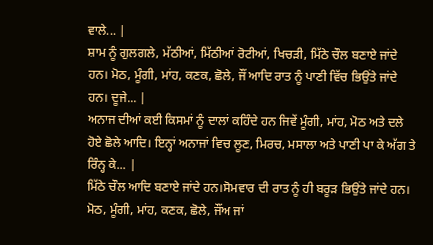ਵਾਲੇ... |
ਸ਼ਾਮ ਨੂੰ ਗੁਲਗਲੇ, ਮੱਠੀਆਂ, ਮਿੱਠੀਆਂ ਰੋਟੀਆਂ, ਖਿਚੜੀ, ਮਿੱਠੇ ਚੌਲ ਬਣਾਏ ਜਾਂਦੇ ਹਨ। ਮੋਠ, ਮੂੰਗੀ, ਮਾਂਹ, ਕਣਕ, ਛੋਲੇ, ਜੌਂ ਆਦਿ ਰਾਤ ਨੂੰ ਪਾਣੀ ਵਿੱਚ ਭਿਉਂਤੇ ਜਾਂਦੇ ਹਨ। ਦੂਜੇ... |
ਅਨਾਜ ਦੀਆਂ ਕਈ ਕਿਸਮਾਂ ਨੂੰ ਦਾਲਾਂ ਕਹਿੰਦੇ ਹਨ ਜਿਵੇਂ ਮੂੰਗੀ, ਮਾਂਹ, ਮੋਠ ਅਤੇ ਦਲੇ ਹੋਏ ਛੋਲੇ ਆਦਿ। ਇਨ੍ਹਾਂ ਅਨਾਜਾਂ ਵਿਚ ਲੂਣ, ਮਿਰਚ, ਮਸਾਲਾ ਅਤੇ ਪਾਣੀ ਪਾ ਕੇ ਅੱਗ ਤੇ ਰਿੰਨ੍ਹ ਕੇ... |
ਮਿੱਠੇ ਚੌਲ ਆਦਿ ਬਣਾਏ ਜਾਂਦੇ ਹਨ।ਸੋਮਵਾਰ ਦੀ ਰਾਤ ਨੂੰ ਹੀ ਬਰੂੜ ਭਿਉਂਤੇ ਜਾਂਦੇ ਹਨ। ਮੋਠ, ਮੂੰਗੀ, ਮਾਂਹ, ਕਣਕ, ਛੋਲੇ, ਜੌਂਅ ਜਾਂ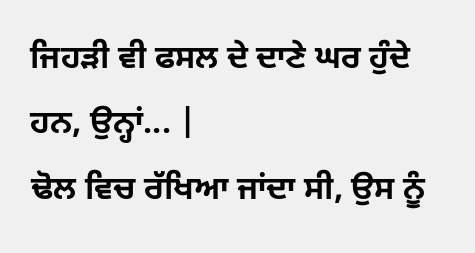ਜਿਹੜੀ ਵੀ ਫਸਲ ਦੇ ਦਾਣੇ ਘਰ ਹੁੰਦੇ ਹਨ, ਉਨ੍ਹਾਂ... |
ਢੋਲ ਵਿਚ ਰੱਖਿਆ ਜਾਂਦਾ ਸੀ, ਉਸ ਨੂੰ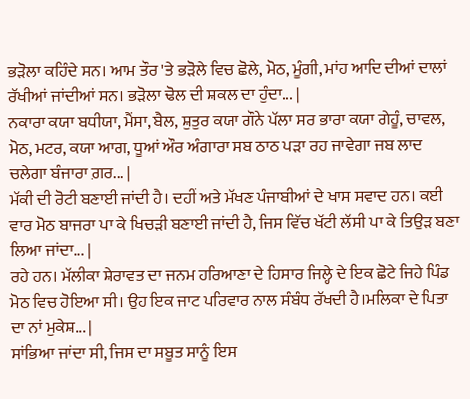ਭੜੋਲਾ ਕਹਿੰਦੇ ਸਨ। ਆਮ ਤੌਰ 'ਤੇ ਭੜੋਲੇ ਵਿਚ ਛੋਲੇ, ਮੋਠ, ਮੂੰਗੀ, ਮਾਂਹ ਆਦਿ ਦੀਆਂ ਦਾਲਾਂ ਰੱਖੀਆਂ ਜਾਂਦੀਆਂ ਸਨ। ਭੜੋਲਾ ਢੋਲ ਦੀ ਸ਼ਕਲ ਦਾ ਹੁੰਦਾ... |
ਨਕਾਰਾ ਕਯਾ ਬਧੀਯਾ, ਮੈਂਸਾ, ਬੈਲ, ਸ਼ੁਤੁਰ ਕਯਾ ਗੌਨੇ ਪੱਲਾ ਸਰ ਭਾਰਾ ਕਯਾ ਗੇਹੂੰ, ਚਾਵਲ, ਮੋਠ, ਮਟਰ, ਕਯਾ ਆਗ, ਧੂਆਂ ਔਰ ਅੰਗਾਰਾ ਸਬ ਠਾਠ ਪੜਾ ਰਹ ਜਾਵੇਗਾ ਜਬ ਲਾਦ ਚਲੇਗਾ ਬੰਜਾਰਾ ਗ਼ਰ... |
ਮੱਕੀ ਦੀ ਰੋਟੀ ਬਣਾਈ ਜਾਂਦੀ ਹੈ। ਦਹੀਂ ਅਤੇ ਮੱਖਣ ਪੰਜਾਬੀਆਂ ਦੇ ਖਾਸ ਸਵਾਦ ਹਨ। ਕਈ ਵਾਰ ਮੋਠ ਬਾਜਰਾ ਪਾ ਕੇ ਖਿਚੜੀ ਬਣਾਈ ਜਾਂਦੀ ਹੈ, ਜਿਸ ਵਿੱਚ ਖੱਟੀ ਲੱਸੀ ਪਾ ਕੇ ਤਿਉੜ ਬਣਾ ਲਿਆ ਜਾਂਦਾ... |
ਰਹੇ ਹਨ। ਮੱਲੀਕਾ ਸ਼ੇਰਾਵਤ ਦਾ ਜਨਮ ਹਰਿਆਣਾ ਦੇ ਹਿਸਾਰ ਜਿਲ੍ਹੇ ਦੇ ਇਕ ਛੋਟੇ ਜਿਹੇ ਪਿੰਡ ਮੋਠ ਵਿਚ ਹੋਇਆ ਸੀ। ਉਹ ਇਕ ਜਾਟ ਪਰਿਵਾਰ ਨਾਲ ਸੰਬੰਧ ਰੱਖਦੀ ਹੈ।ਮਲਿਕਾ ਦੇ ਪਿਤਾ ਦਾ ਨਾਂ ਮੁਕੇਸ਼... |
ਸਾਂਭਿਆ ਜਾਂਦਾ ਸੀ, ਜਿਸ ਦਾ ਸਬੂਤ ਸਾਨੂੰ ਇਸ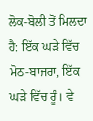ਲੋਕ-ਬੋਲੀ ਤੋਂ ਮਿਲਦਾ ਹੈ: ਇੱਕ ਘੜੇ ਵਿੱਚ ਮੋਠ-ਬਾਜਰਾ, ਇੱਕ ਘੜੇ ਵਿੱਚ ਰੂੰ। ਵੇ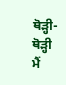ਥੋੜ੍ਹੀ-ਥੋੜ੍ਹੀ ਮੈਂ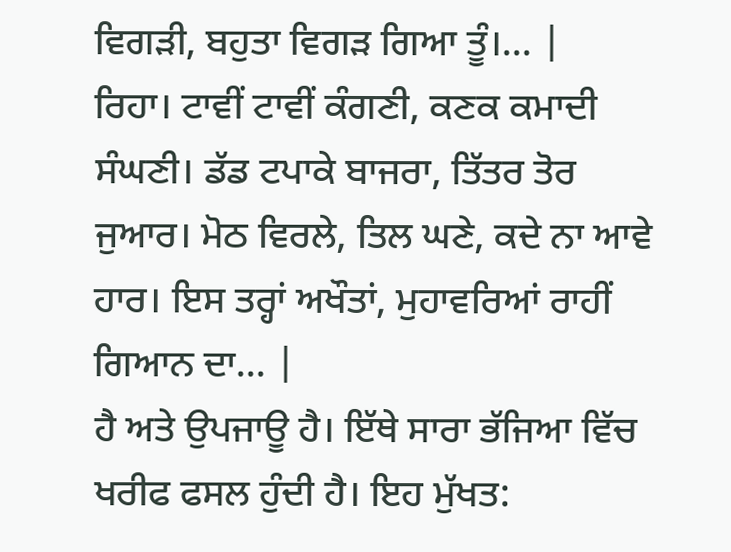ਵਿਗੜੀ, ਬਹੁਤਾ ਵਿਗੜ ਗਿਆ ਤੂੰ।... |
ਰਿਹਾ। ਟਾਵੀਂ ਟਾਵੀਂ ਕੰਗਣੀ, ਕਣਕ ਕਮਾਦੀ ਸੰਘਣੀ। ਡੱਡ ਟਪਾਕੇ ਬਾਜਰਾ, ਤਿੱਤਰ ਤੋਰ ਜੁਆਰ। ਮੋਠ ਵਿਰਲੇ, ਤਿਲ ਘਣੇ, ਕਦੇ ਨਾ ਆਵੇ ਹਾਰ। ਇਸ ਤਰ੍ਹਾਂ ਅਖੌਤਾਂ, ਮੁਹਾਵਰਿਆਂ ਰਾਹੀਂ ਗਿਆਨ ਦਾ... |
ਹੈ ਅਤੇ ਉਪਜਾਊ ਹੈ। ਇੱਥੇ ਸਾਰਾ ਭੱਜਿਆ ਵਿੱਚ ਖਰੀਫ ਫਸਲ ਹੁੰਦੀ ਹੈ। ਇਹ ਮੁੱਖਤ: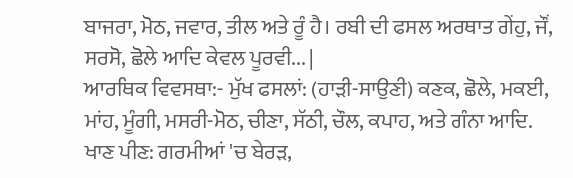ਬਾਜਰਾ, ਮੋਠ, ਜਵਾਰ, ਤੀਲ ਅਤੇ ਰੂੰ ਹੈ। ਰਬੀ ਦੀ ਫਸਲ ਅਰਥਾਤ ਗੇਂਹੁ, ਜੌਂ, ਸਰਸੋ, ਛੋਲੇ ਆਦਿ ਕੇਵਲ ਪੂਰਵੀ... |
ਆਰਥਿਕ ਵਿਵਸਥਾ:- ਮੁੱਖ ਫਸਲਾਂ: (ਹਾੜੀ-ਸਾਉਣੀ) ਕਣਕ, ਛੋਲੇ, ਮਕਈ, ਮਾਂਹ, ਮੂੰਗੀ, ਮਸਰੀ-ਮੋਠ, ਚੀਣਾ, ਸੱਠੀ, ਚੌਲ, ਕਪਾਹ, ਅਤੇ ਗੰਨਾ ਆਦਿ. ਖਾਣ ਪੀਣ: ਗਰਮੀਆਂ 'ਚ ਬੇਰੜ,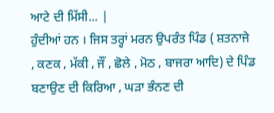ਆਟੇ ਦੀ ਮਿੱਸੀ... |
ਹੁੰਦੀਆਂ ਹਨ । ਜਿਸ ਤਰ੍ਹਾਂ ਮਰਨ ਉਪਰੰਤ ਪਿੰਡ ( ਸ਼ਤਨਾਜੇ , ਕਣਕ , ਮੱਕੀ , ਜੌਂ , ਛੋਲੇ , ਮੋਠ , ਬਾਜਰਾ ਆਦਿ) ਦੇ ਪਿੰਡ ਬਣਾਉਣ ਦੀ ਕਿਰਿਆ , ਘੜਾ ਭੰਨਣ ਦੀ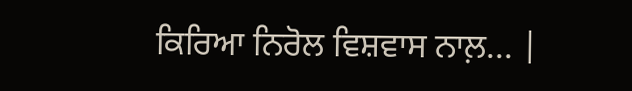ਕਿਰਿਆ ਨਿਰੋਲ ਵਿਸ਼ਵਾਸ ਨਾਲ਼... |